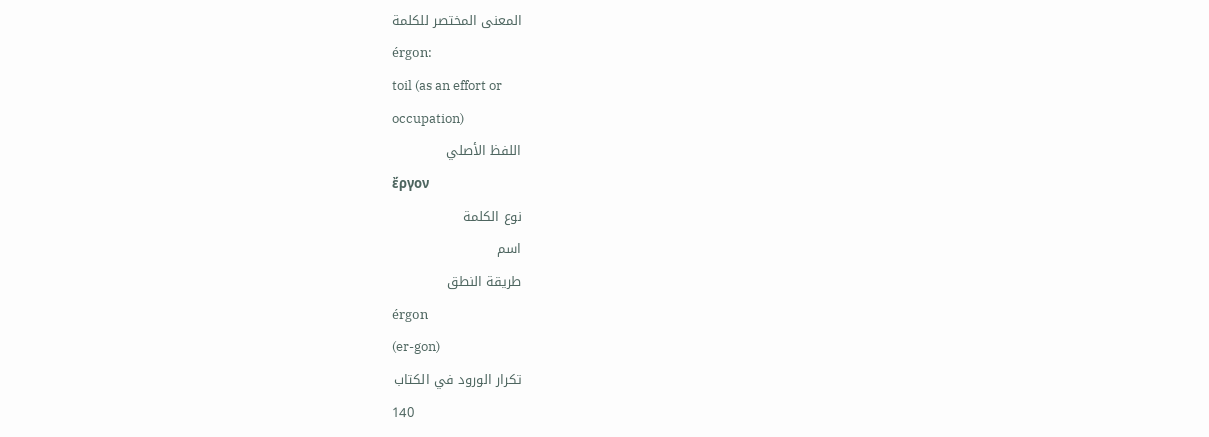المعنى المختصر للكلمة
érgon:
toil (as an effort or
occupation)
اللفظ الأصلي
ἔργον
نوع الكلمة
اسم
طريقة النطق
érgon
(er-gon)
تكرار الورود في الكتاب
140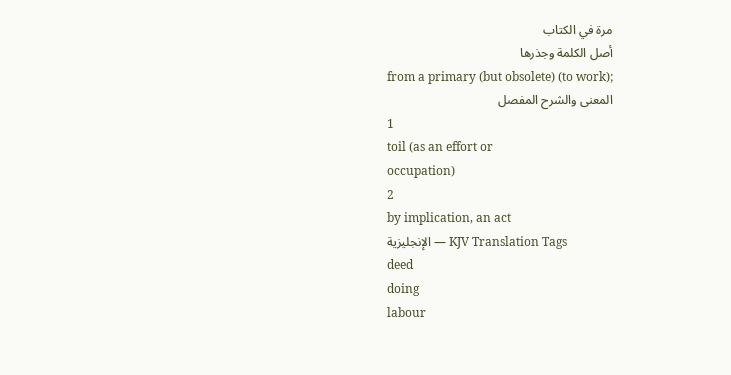مرة في الكتاب
أصل الكلمة وجذرها
from a primary (but obsolete) (to work);
المعنى والشرح المفصل
1
toil (as an effort or
occupation)
2
by implication, an act
الإنجليزية — KJV Translation Tags
deed
doing
labour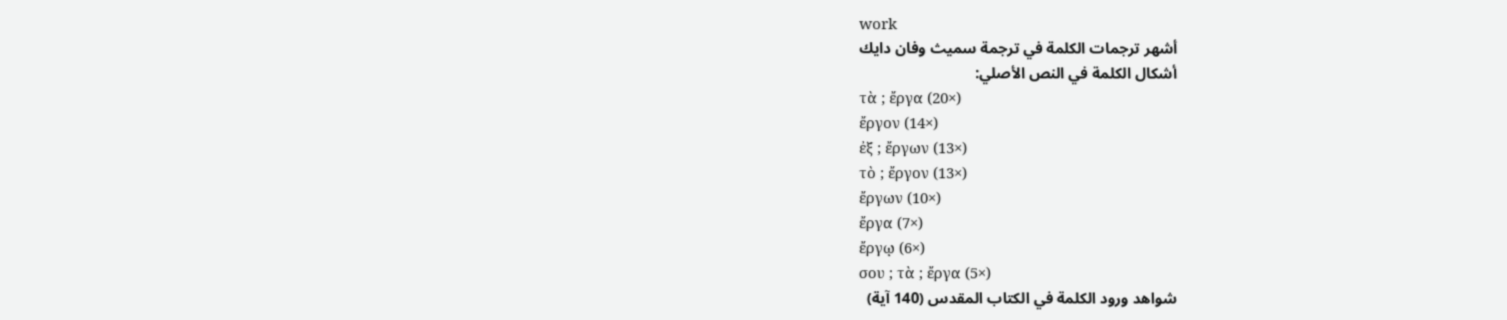work
أشهر ترجمات الكلمة في ترجمة سميث وفان دايك
أشكال الكلمة في النص الأصلي:
τὰ ; ἔργα (20×)
ἔργον (14×)
ἐξ ; ἔργων (13×)
τὸ ; ἔργον (13×)
ἔργων (10×)
ἔργα (7×)
ἔργῳ (6×)
σου ; τὰ ; ἔργα (5×)
شواهد ورود الكلمة في الكتاب المقدس (140 آية)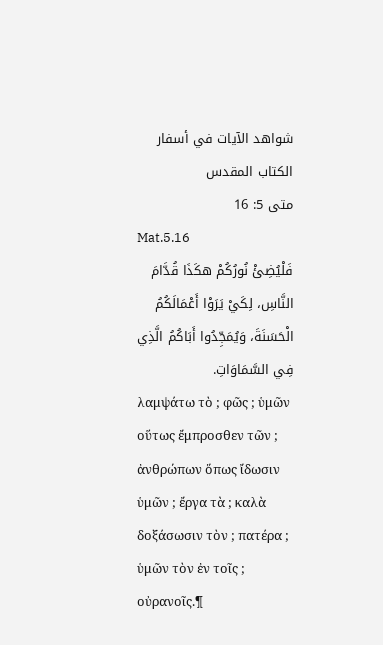شواهد الآيات في أسفار الكتاب المقدس
متى 5: 16
Mat.5.16
فَلْيُضِئْ نُورُكُمْ هكَذَا قُدَّامَ النَّاسِ، لِكَيْ يَرَوْا أَعْمَالَكُمُ الْحَسَنَةَ، وَيُمَجِّدُوا أَبَاكُمُ الَّذِي فِي السَّمَاوَاتِ.
λαμψάτω τὸ ; φῶς ; ὑμῶν οὕτως ἔμπροσθεν τῶν ; ἀνθρώπων ὅπως ἴδωσιν ὑμῶν ; ἔργα τὰ ; καλὰ δοξάσωσιν τὸν ; πατέρα ; ὑμῶν τὸν ἐν τοῖς ; οὐρανοῖς.¶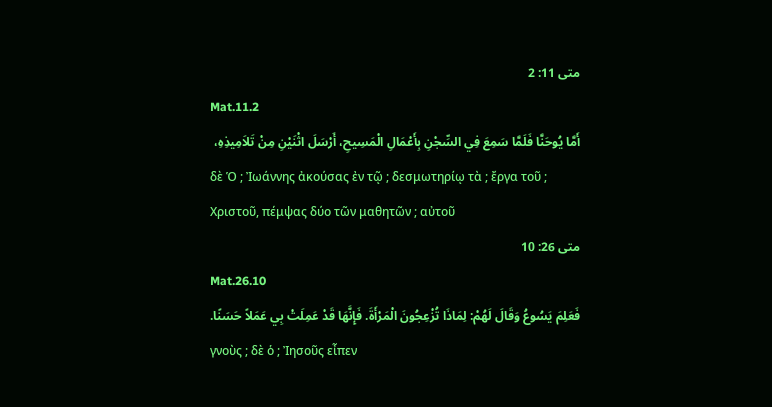متى 11: 2
Mat.11.2
أَمَّا يُوحَنَّا فَلَمَّا سَمِعَ فِي السِّجْنِ بِأَعْمَالِ الْمَسِيحِ، أَرْسَلَ اثْنَيْنِ مِنْ تَلاَمِيذِهِ،
δὲ Ὁ ; Ἰωάννης ἀκούσας ἐν τῷ ; δεσμωτηρίῳ τὰ ; ἔργα τοῦ ; Χριστοῦ, πέμψας δύο τῶν μαθητῶν ; αὐτοῦ
متى 26: 10
Mat.26.10
فَعَلِمَ يَسُوعُ وَقَالَ لَهُمْ: لِمَاذَا تُزْعِجُونَ الْمَرْأَةَ. فَإِنَّهَا قَدْ عَمِلَتْ بِي عَمَلاً حَسَنًا.
γνοὺς ; δὲ ὁ ; Ἰησοῦς εἶπεν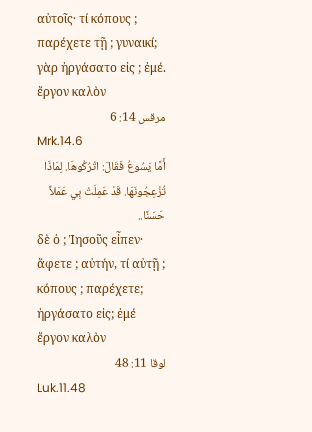αὐτοῖς· τί κόπους ; παρέχετε τῇ ; γυναικί; γὰρ ἠργάσατο εἰς ; ἐμέ. ἔργον καλὸν
مرقس 14: 6
Mrk.14.6
أَمَّا يَسُوعُ فَقَالَ: اتْرُكُوهَا. لِمَاذَا تُزْعِجُونَهَا. قَدْ عَمِلَتْ بِي عَمَلاً حَسَنًا..
δὲ ὁ ; Ἰησοῦς εἶπεν· ἄφετε ; αὐτήν, τί αὐτῇ ; κόπους ; παρέχετε; ἠργάσατο εἰς; ἐμέ ἔργον καλὸν
لوقا 11: 48
Luk.11.48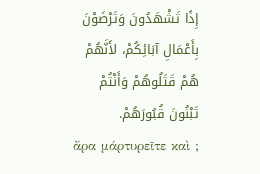إِذًا تَشْهَدُونَ وَتَرْضَوْنَ بِأَعْمَالِ آبَائِكُمْ، لأَنَّهُمْ هُمْ قَتَلُوهُمْ وَأَنْتُمْ تَبْنُونَ قُبُورَهُمْ.
ἄρα μάρτυρεῖτε καὶ ;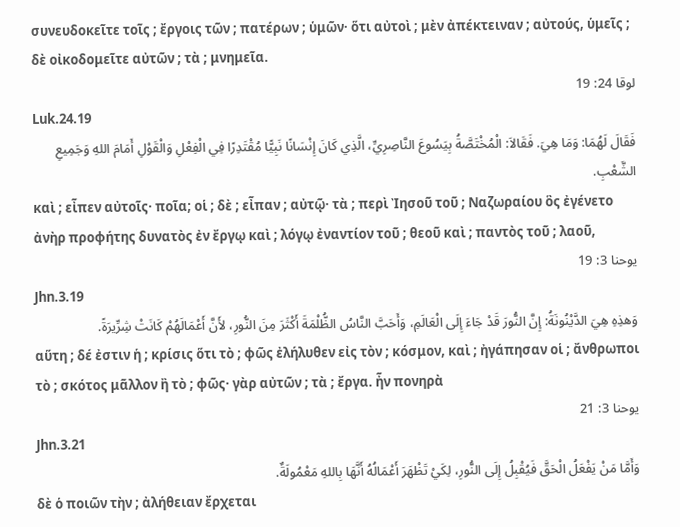συνευδοκεῖτε τοῖς ; ἔργοις τῶν ; πατέρων ; ὑμῶν· ὅτι αὐτοὶ ; μὲν ἀπέκτειναν ; αὐτούς, ὑμεῖς ; δὲ οἰκοδομεῖτε αὐτῶν ; τὰ ; μνημεῖα.
لوقا 24: 19
Luk.24.19
فَقَالَ لَهُمَا: وَمَا هِيَ. فَقَالاَ: الْمُخْتَصَّةُ بِيَسُوعَ النَّاصِرِيِّ، الَّذِي كَانَ إِنْسَانًا نَبِيًّا مُقْتَدِرًا فِي الْفِعْلِ وَالْقَوْلِ أَمَامَ اللهِ وَجَمِيعِ الشَّعْبِ.
καὶ ; εἶπεν αὐτοῖς· ποῖα; οἱ ; δὲ ; εἶπαν ; αὐτῷ· τὰ ; περὶ Ἰησοῦ τοῦ ; Ναζωραίου ὃς ἐγένετο ἀνὴρ προφήτης δυνατὸς ἐν ἔργῳ καὶ ; λόγῳ ἐναντίον τοῦ ; θεοῦ καὶ ; παντὸς τοῦ ; λαοῦ,
يوحنا 3: 19
Jhn.3.19
وَهذِهِ هِيَ الدَّيْنُونَةُ: إِنَّ النُّورَ قَدْ جَاءَ إِلَى الْعَالَمِ، وَأَحَبَّ النَّاسُ الظُّلْمَةَ أَكْثَرَ مِنَ النُّورِ، لأَنَّ أَعْمَالَهُمْ كَانَتْ شِرِّيرَةً.
αὕτη ; δέ ἐστιν ἡ ; κρίσις ὅτι τὸ ; φῶς ἐλήλυθεν εἰς τὸν ; κόσμον, καὶ ; ἠγάπησαν οἱ ; ἄνθρωποι τὸ ; σκότος μᾶλλον ἢ τὸ ; φῶς· γὰρ αὐτῶν ; τὰ ; ἔργα. ἦν πονηρὰ
يوحنا 3: 21
Jhn.3.21
وَأَمَّا مَنْ يَفْعَلُ الْحَقَّ فَيُقْبِلُ إِلَى النُّورِ، لِكَيْ تَظْهَرَ أَعْمَالُهُ أَنَّهَا بِاللهِ مَعْمُولَةٌ.
δὲ ὁ ποιῶν τὴν ; ἀλήθειαν ἔρχεται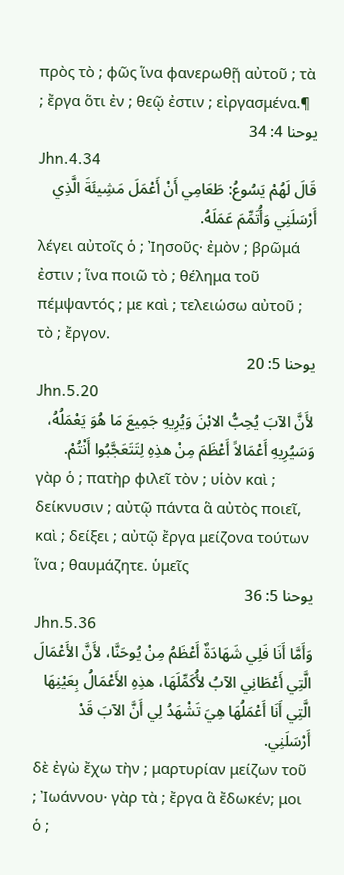πρὸς τὸ ; φῶς ἵνα φανερωθῇ αὐτοῦ ; τὰ ; ἔργα ὅτι ἐν ; θεῷ ἐστιν ; εἰργασμένα.¶
يوحنا 4: 34
Jhn.4.34
قَالَ لَهُمْ يَسُوعُ: طَعَامِي أَنْ أَعْمَلَ مَشِيئَةَ الَّذِي أَرْسَلَنِي وَأُتَمِّمَ عَمَلَهُ.
λέγει αὐτοῖς ὁ ; Ἰησοῦς· ἐμὸν ; βρῶμά ἐστιν ; ἵνα ποιῶ τὸ ; θέλημα τοῦ πέμψαντός ; με καὶ ; τελειώσω αὐτοῦ ; τὸ ; ἔργον.
يوحنا 5: 20
Jhn.5.20
لأَنَّ الآبَ يُحِبُّ الابْنَ وَيُرِيهِ جَمِيعَ مَا هُوَ يَعْمَلُهُ، وَسَيُرِيهِ أَعْمَالاً أَعْظَمَ مِنْ هذِهِ لِتَتَعَجَّبُوا أَنْتُمْ.
γὰρ ὁ ; πατὴρ φιλεῖ τὸν ; υἱὸν καὶ ; δείκνυσιν ; αὐτῷ πάντα ἃ αὐτὸς ποιεῖ, καὶ ; δείξει ; αὐτῷ ἔργα μείζονα τούτων ἵνα ; θαυμάζητε. ὑμεῖς
يوحنا 5: 36
Jhn.5.36
وَأَمَّا أَنَا فَلِي شَهَادَةٌ أَعْظَمُ مِنْ يُوحَنَّا، لأَنَّ الأَعْمَالَ الَّتِي أَعْطَانِي الآبُ لأُكَمِّلَهَا، هذِهِ الأَعْمَالُ بِعَيْنِهَا الَّتِي أَنَا أَعْمَلُهَا هِيَ تَشْهَدُ لِي أَنَّ الآبَ قَدْ أَرْسَلَنِي.
δὲ ἐγὼ ἔχω τὴν ; μαρτυρίαν μείζων τοῦ ; Ἰωάννου· γὰρ τὰ ; ἔργα ἃ ἔδωκέν; μοι ὁ ;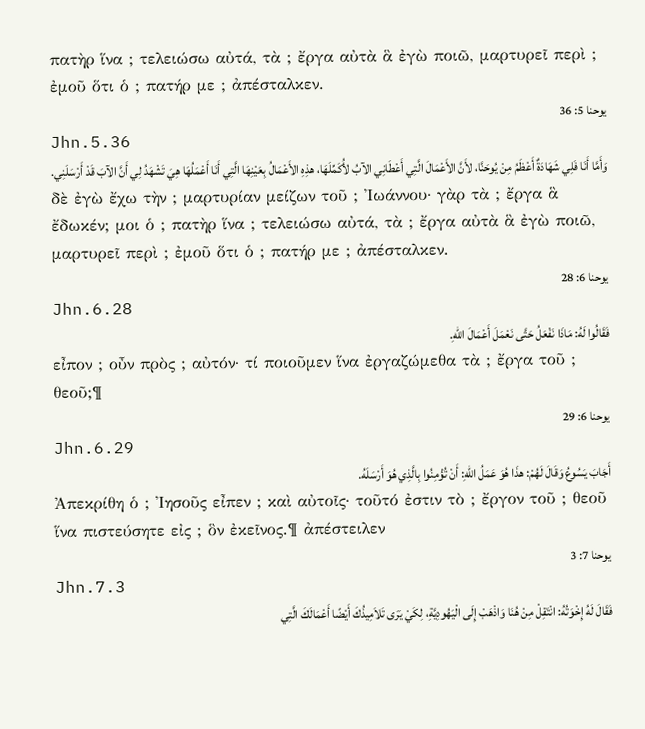πατὴρ ἵνα ; τελειώσω αὐτά, τὰ ; ἔργα αὐτὰ ἃ ἐγὼ ποιῶ, μαρτυρεῖ περὶ ; ἐμοῦ ὅτι ὁ ; πατήρ με ; ἀπέσταλκεν.
يوحنا 5: 36
Jhn.5.36
وَأَمَّا أَنَا فَلِي شَهَادَةٌ أَعْظَمُ مِنْ يُوحَنَّا، لأَنَّ الأَعْمَالَ الَّتِي أَعْطَانِي الآبُ لأُكَمِّلَهَا، هذِهِ الأَعْمَالُ بِعَيْنِهَا الَّتِي أَنَا أَعْمَلُهَا هِيَ تَشْهَدُ لِي أَنَّ الآبَ قَدْ أَرْسَلَنِي.
δὲ ἐγὼ ἔχω τὴν ; μαρτυρίαν μείζων τοῦ ; Ἰωάννου· γὰρ τὰ ; ἔργα ἃ ἔδωκέν; μοι ὁ ; πατὴρ ἵνα ; τελειώσω αὐτά, τὰ ; ἔργα αὐτὰ ἃ ἐγὼ ποιῶ, μαρτυρεῖ περὶ ; ἐμοῦ ὅτι ὁ ; πατήρ με ; ἀπέσταλκεν.
يوحنا 6: 28
Jhn.6.28
فَقَالُوا لَهُ: مَاذَا نَفْعَلُ حَتَّى نَعْمَلَ أَعْمَالَ اللهِ.
εἶπον ; οὖν πρὸς ; αὐτόν· τί ποιοῦμεν ἵνα ἐργαζώμεθα τὰ ; ἔργα τοῦ ; θεοῦ;¶
يوحنا 6: 29
Jhn.6.29
أَجَابَ يَسُوعُ وَقَالَ لَهُمْ: هذَا هُوَ عَمَلُ اللهِ: أَنْ تُؤْمِنُوا بِالَّذِي هُوَ أَرْسَلَهُ.
Ἀπεκρίθη ὁ ; Ἰησοῦς εἶπεν ; καὶ αὐτοῖς· τοῦτό ἐστιν τὸ ; ἔργον τοῦ ; θεοῦ ἵνα πιστεύσητε εἰς ; ὃν ἐκεῖνος.¶ ἀπέστειλεν
يوحنا 7: 3
Jhn.7.3
فَقَالَ لَهُ إِخْوَتُهُ: انْتَقِلْ مِنْ هُنَا وَاذْهَبْ إِلَى الْيَهُودِيَّةِ، لِكَيْ يَرَى تَلاَمِيذُكَ أَيْضًا أَعْمَالَكَ الَّتِي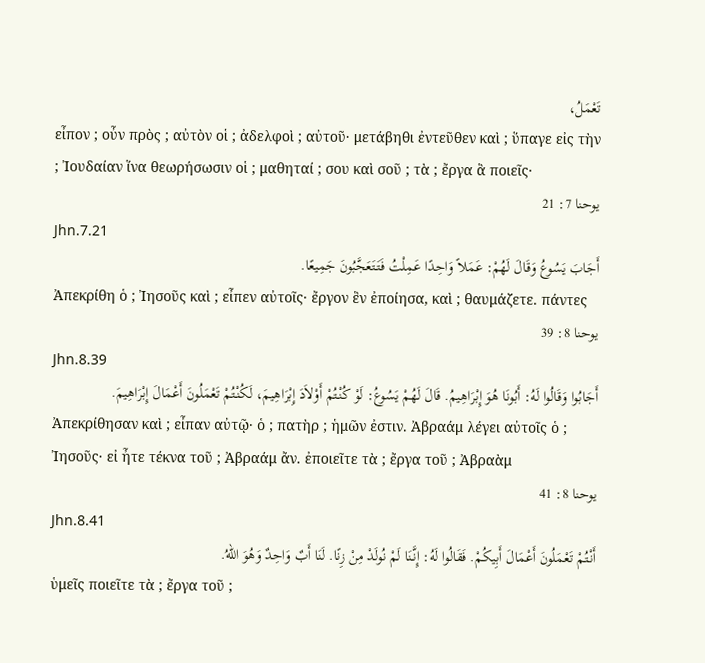تَعْمَلُ،
εἶπον ; οὖν πρὸς ; αὐτὸν οἱ ; ἀδελφοὶ ; αὐτοῦ· μετάβηθι ἐντεῦθεν καὶ ; ὕπαγε εἰς τὴν ; Ἰουδαίαν ἵνα θεωρήσωσιν οἱ ; μαθηταί ; σου καὶ σοῦ ; τὰ ; ἔργα ἃ ποιεῖς·
يوحنا 7: 21
Jhn.7.21
أَجَابَ يَسُوعُ وَقَالَ لَهُمْ: عَمَلاً وَاحِدًا عَمِلْتُ فَتَتَعَجَّبُونَ جَمِيعًا.
Ἀπεκρίθη ὁ ; Ἰησοῦς καὶ ; εἶπεν αὐτοῖς· ἔργον ἓν ἐποίησα, καὶ ; θαυμάζετε. πάντες
يوحنا 8: 39
Jhn.8.39
أَجَابُوا وَقَالُوا لَهُ: أَبُونَا هُوَ إِبْرَاهِيمُ. قَالَ لَهُمْ يَسُوعُ: لَوْ كُنْتُمْ أَوْلاَدَ إِبْرَاهِيمَ، لَكُنْتُمْ تَعْمَلُونَ أَعْمَالَ إِبْرَاهِيمَ.
Ἀπεκρίθησαν καὶ ; εἶπαν αὐτῷ· ὁ ; πατὴρ ; ἡμῶν ἐστιν. Ἀβραάμ λέγει αὐτοῖς ὁ ; Ἰησοῦς· εἰ ἦτε τέκνα τοῦ ; Ἀβραάμ ἄν. ἐποιεῖτε τὰ ; ἔργα τοῦ ; Ἀβραὰμ
يوحنا 8: 41
Jhn.8.41
أَنْتُمْ تَعْمَلُونَ أَعْمَالَ أَبِيكُمْ. فَقَالُوا لَهُ: إِنَّنَا لَمْ نُولَدْ مِنْ زِنًا. لَنَا أَبٌ وَاحِدٌ وَهُوَ اللهُ.
ὑμεῖς ποιεῖτε τὰ ; ἔργα τοῦ ;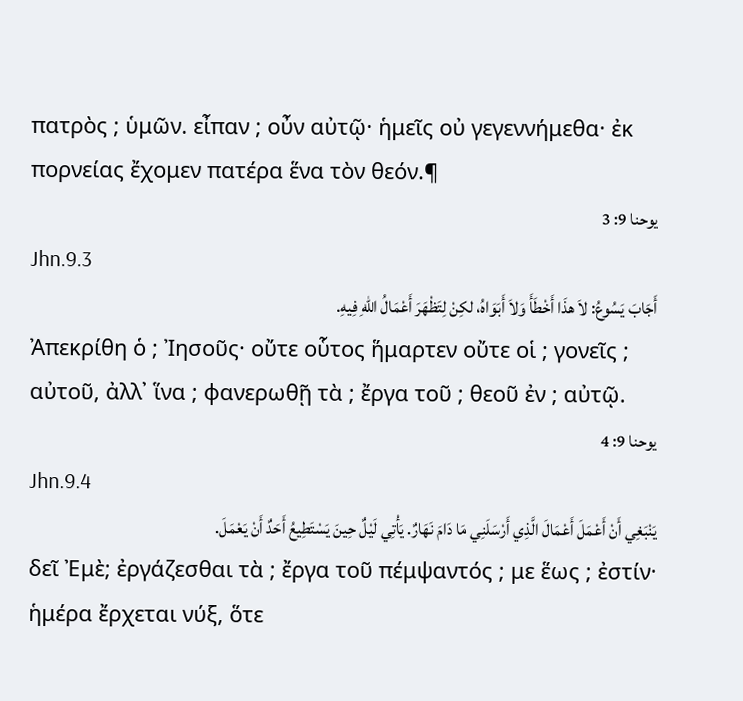πατρὸς ; ὑμῶν. εἶπαν ; οὖν αὐτῷ· ἡμεῖς οὐ γεγεννήμεθα· ἐκ πορνείας ἔχομεν πατέρα ἕνα τὸν θεόν.¶
يوحنا 9: 3
Jhn.9.3
أَجَابَ يَسُوعُ: لاَ هذَا أَخْطَأَ وَلاَ أَبَوَاهُ، لكِنْ لِتَظْهَرَ أَعْمَالُ اللهِ فِيهِ.
Ἀπεκρίθη ὁ ; Ἰησοῦς· οὔτε οὗτος ἥμαρτεν οὔτε οἱ ; γονεῖς ; αὐτοῦ, ἀλλ᾽ ἵνα ; φανερωθῇ τὰ ; ἔργα τοῦ ; θεοῦ ἐν ; αὐτῷ.
يوحنا 9: 4
Jhn.9.4
يَنْبَغِي أَنْ أَعْمَلَ أَعْمَالَ الَّذِي أَرْسَلَنِي مَا دَامَ نَهَارٌ. يَأْتِي لَيْلٌ حِينَ يَسْتَطِيعُ أَحَدٌ أَنْ يَعْمَلَ.
δεῖ Ἐμὲ; ἐργάζεσθαι τὰ ; ἔργα τοῦ πέμψαντός ; με ἕως ; ἐστίν· ἡμέρα ἔρχεται νύξ, ὅτε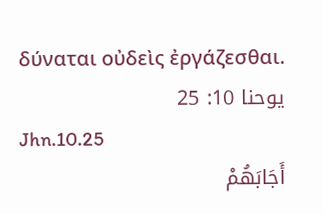δύναται οὐδεὶς ἐργάζεσθαι.
يوحنا 10: 25
Jhn.10.25
أَجَابَهُمْ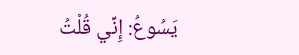يَسُوعُ: إِنِّي قُلْتُ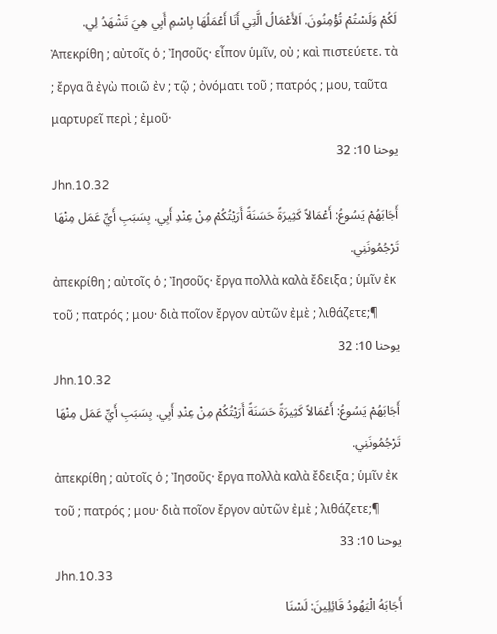لَكُمْ وَلَسْتُمْ تُؤْمِنُونَ. اَلأَعْمَالُ الَّتِي أَنَا أَعْمَلُهَا بِاسْمِ أَبِي هِيَ تَشْهَدُ لِي.
Ἀπεκρίθη ; αὐτοῖς ὁ ; Ἰησοῦς· εἶπον ὑμῖν, οὐ ; καὶ πιστεύετε. τὰ ; ἔργα ἃ ἐγὼ ποιῶ ἐν ; τῷ ; ὀνόματι τοῦ ; πατρός ; μου, ταῦτα μαρτυρεῖ περὶ ; ἐμοῦ·
يوحنا 10: 32
Jhn.10.32
أَجَابَهُمْ يَسُوعُ: أَعْمَالاً كَثِيرَةً حَسَنَةً أَرَيْتُكُمْ مِنْ عِنْدِ أَبِي. بِسَبَبِ أَيِّ عَمَل مِنْهَا تَرْجُمُونَنِي.
ἀπεκρίθη ; αὐτοῖς ὁ ; Ἰησοῦς· ἔργα πολλὰ καλὰ ἔδειξα ; ὑμῖν ἐκ τοῦ ; πατρός ; μου· διὰ ποῖον ἔργον αὐτῶν ἐμὲ ; λιθάζετε;¶
يوحنا 10: 32
Jhn.10.32
أَجَابَهُمْ يَسُوعُ: أَعْمَالاً كَثِيرَةً حَسَنَةً أَرَيْتُكُمْ مِنْ عِنْدِ أَبِي. بِسَبَبِ أَيِّ عَمَل مِنْهَا تَرْجُمُونَنِي.
ἀπεκρίθη ; αὐτοῖς ὁ ; Ἰησοῦς· ἔργα πολλὰ καλὰ ἔδειξα ; ὑμῖν ἐκ τοῦ ; πατρός ; μου· διὰ ποῖον ἔργον αὐτῶν ἐμὲ ; λιθάζετε;¶
يوحنا 10: 33
Jhn.10.33
أَجَابَهُ الْيَهُودُ قَائِلِينَ: لَسْنَا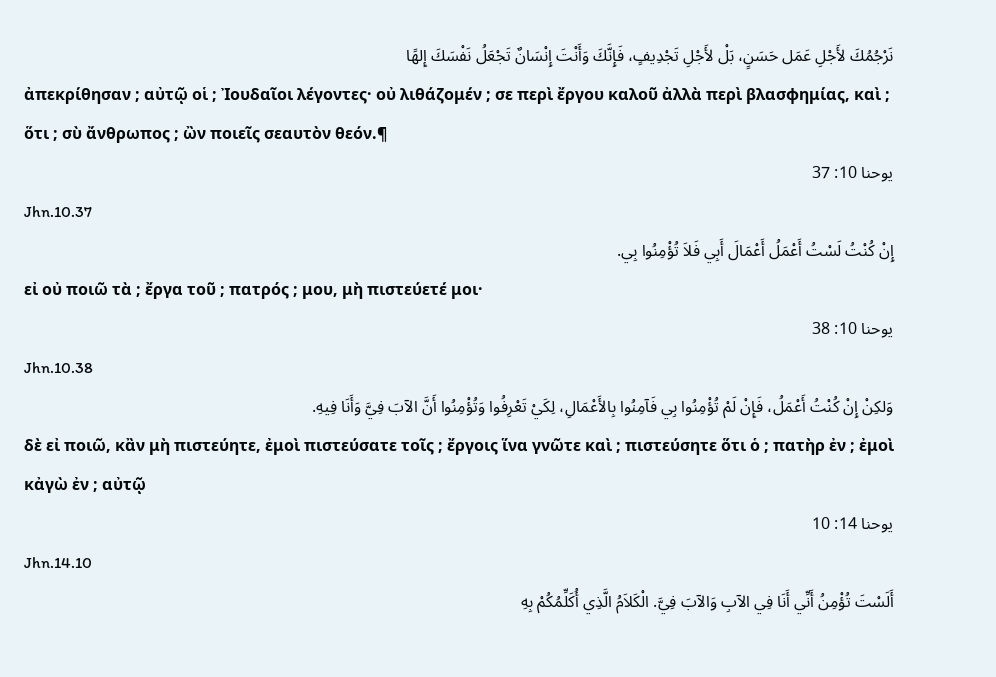نَرْجُمُكَ لأَجْلِ عَمَل حَسَنٍ، بَلْ لأَجْلِ تَجْدِيفٍ، فَإِنَّكَ وَأَنْتَ إِنْسَانٌ تَجْعَلُ نَفْسَكَ إِلهًا
ἀπεκρίθησαν ; αὐτῷ οἱ ; Ἰουδαῖοι λέγοντες· οὐ λιθάζομέν ; σε περὶ ἔργου καλοῦ ἀλλὰ περὶ βλασφημίας, καὶ ; ὅτι ; σὺ ἄνθρωπος ; ὢν ποιεῖς σεαυτὸν θεόν.¶
يوحنا 10: 37
Jhn.10.37
إِنْ كُنْتُ لَسْتُ أَعْمَلُ أَعْمَالَ أَبِي فَلاَ تُؤْمِنُوا بِي.
εἰ οὐ ποιῶ τὰ ; ἔργα τοῦ ; πατρός ; μου, μὴ πιστεύετέ μοι·
يوحنا 10: 38
Jhn.10.38
وَلكِنْ إِنْ كُنْتُ أَعْمَلُ، فَإِنْ لَمْ تُؤْمِنُوا بِي فَآمِنُوا بِالأَعْمَالِ، لِكَيْ تَعْرِفُوا وَتُؤْمِنُوا أَنَّ الآبَ فِيَّ وَأَنَا فِيهِ.
δὲ εἰ ποιῶ, κἂν μὴ πιστεύητε, ἐμοὶ πιστεύσατε τοῖς ; ἔργοις ἵνα γνῶτε καὶ ; πιστεύσητε ὅτι ὁ ; πατὴρ ἐν ; ἐμοὶ κἀγὼ ἐν ; αὐτῷ
يوحنا 14: 10
Jhn.14.10
أَلَسْتَ تُؤْمِنُ أَنِّي أَنَا فِي الآبِ وَالآبَ فِيَّ. الْكَلاَمُ الَّذِي أُكَلِّمُكُمْ بِهِ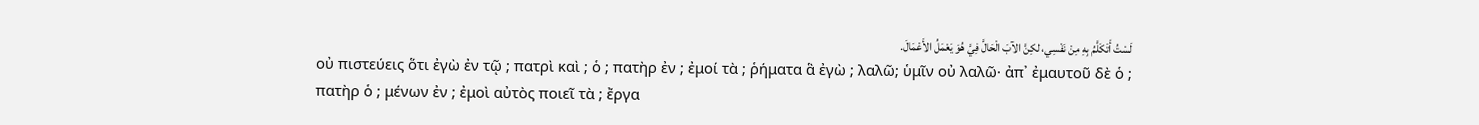لَسْتُ أَتَكَلَّمُ بِهِ مِنْ نَفْسِي، لكِنَّ الآبَ الْحَالَّ فِيَّ هُوَ يَعْمَلُ الأَعْمَالَ.
οὐ πιστεύεις ὅτι ἐγὼ ἐν τῷ ; πατρὶ καὶ ; ὁ ; πατὴρ ἐν ; ἐμοί τὰ ; ῥήματα ἃ ἐγὼ ; λαλῶ; ὑμῖν οὐ λαλῶ· ἀπ᾽ ἐμαυτοῦ δὲ ὁ ; πατὴρ ὁ ; μένων ἐν ; ἐμοὶ αὐτὸς ποιεῖ τὰ ; ἔργα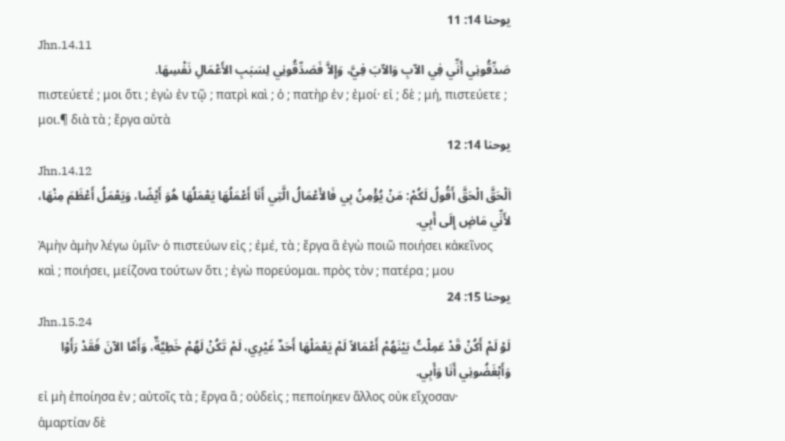يوحنا 14: 11
Jhn.14.11
صَدِّقُونِي أَنِّي فِي الآبِ وَالآبَ فِيَّ، وَإِلاَّ فَصَدِّقُونِي لِسَبَبِ الأَعْمَالِ نَفْسِهَا.
πιστεύετέ ; μοι ὅτι ; ἐγὼ ἐν τῷ ; πατρὶ καὶ ; ὁ ; πατὴρ ἐν ; ἐμοί· εἰ ; δὲ ; μή, πιστεύετε ; μοι.¶ διὰ τὰ ; ἔργα αὐτὰ
يوحنا 14: 12
Jhn.14.12
اَلْحَقَّ الْحَقَّ أَقُولُ لَكُمْ: مَنْ يُؤْمِنُ بِي فَالأَعْمَالُ الَّتِي أَنَا أَعْمَلُهَا يَعْمَلُهَا هُوَ أَيْضًا، وَيَعْمَلُ أَعْظَمَ مِنْهَا، لأَنِّي مَاضٍ إِلَى أَبِي.
Ἀμὴν ἀμὴν λέγω ὑμῖν· ὁ πιστεύων εἰς ; ἐμέ, τὰ ; ἔργα ἃ ἐγὼ ποιῶ ποιήσει κἀκεῖνος καὶ ; ποιήσει, μείζονα τούτων ὅτι ; ἐγὼ πορεύομαι. πρὸς τὸν ; πατέρα ; μου
يوحنا 15: 24
Jhn.15.24
لَوْ لَمْ أَكُنْ قَدْ عَمِلْتُ بَيْنَهُمْ أَعْمَالاً لَمْ يَعْمَلْهَا أَحَدٌ غَيْرِي، لَمْ تَكُنْ لَهُمْ خَطِيَّةٌ، وَأَمَّا الآنَ فَقَدْ رَأَوْا وَأَبْغَضُونِي أَنَا وَأَبِي.
εἰ μὴ ἐποίησα ἐν ; αὐτοῖς τὰ ; ἔργα ἃ ; οὐδεὶς ; πεποίηκεν ἄλλος οὐκ εἴχοσαν· ἁμαρτίαν δὲ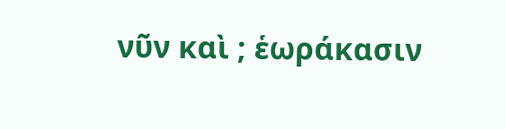νῦν καὶ ; ἑωράκασιν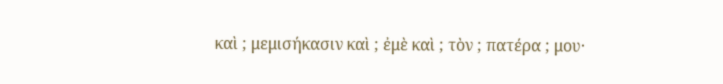καὶ ; μεμισήκασιν καὶ ; ἐμὲ καὶ ; τὸν ; πατέρα ; μου·